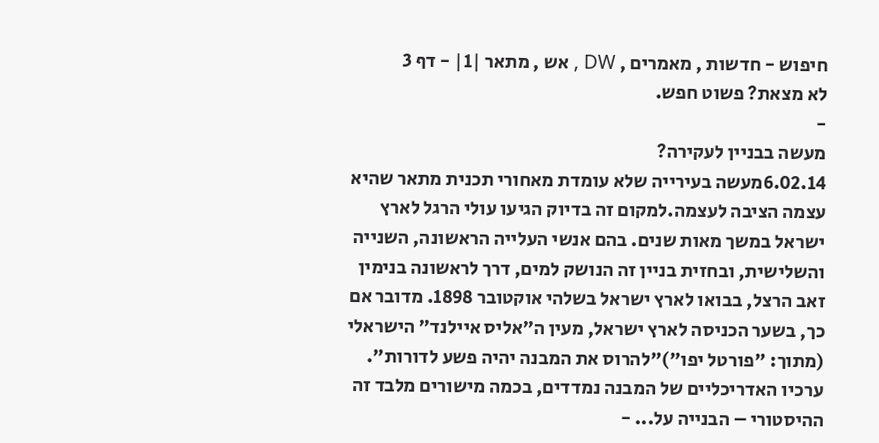חיפוש - חדשות , מאמרים , DW , אש , מתאר |1| - דף 3
לא מצאת? פשוט חפש.
-
מעשה בבניין לעקירה?
6.02.14מעשה בעירייה שלא עומדת מאחורי תכנית מתאר שהיא עצמה הציבה לעצמה.למקום זה בדיוק הגיעו עולי הרגל לארץ ישראל במשך מאות שנים. בהם אנשי העלייה הראשונה, השנייה והשלישית, ובחזית בניין זה הנושק למים, דרך לראשונה בנימין זאב הרצל, בבואו לארץ ישראל בשלהי אוקטובר 1898. מדובר אם כך, בשער הכניסה לארץ ישראל, מעין ה”אליס איילנד” הישראלי (מתוך: "פורטל יפו")"להרוס את המבנה יהיה פשע לדורות". ערכיו האדריכליים של המבנה נמדדים, בכמה מישורים מלבד זה ההיסטורי – הבנייה על... -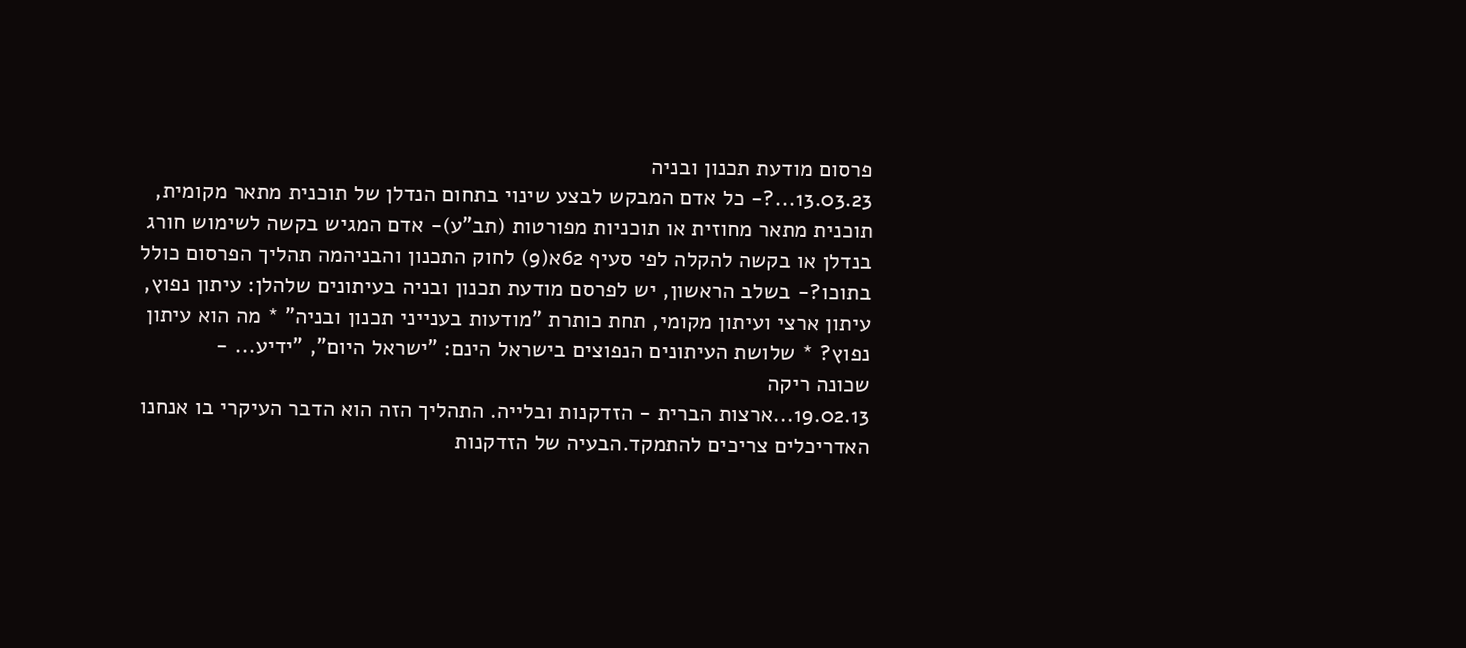פרסום מודעת תכנון ובניה
13.03.23...?- כל אדם המבקש לבצע שינוי בתחום הנדלן של תוכנית מתאר מקומית, תוכנית מתאר מחוזית או תוכניות מפורטות (תב"ע)- אדם המגיש בקשה לשימוש חורג בנדלן או בקשה להקלה לפי סעיף 62א(9) לחוק התכנון והבניהמה תהליך הפרסום כולל בתוכו?- בשלב הראשון, יש לפרסם מודעת תכנון ובניה בעיתונים שלהלן: עיתון נפוץ, עיתון ארצי ועיתון מקומי, תחת כותרת "מודעות בענייני תכנון ובניה" * מה הוא עיתון נפוץ? * שלושת העיתונים הנפוצים בישראל הינם: "ישראל היום", "ידיע... -
שכונה ריקה
19.02.13...ארצות הברית - הזדקנות ובלייה. התהליך הזה הוא הדבר העיקרי בו אנחנו האדריכלים צריכים להתמקד.הבעיה של הזדקנות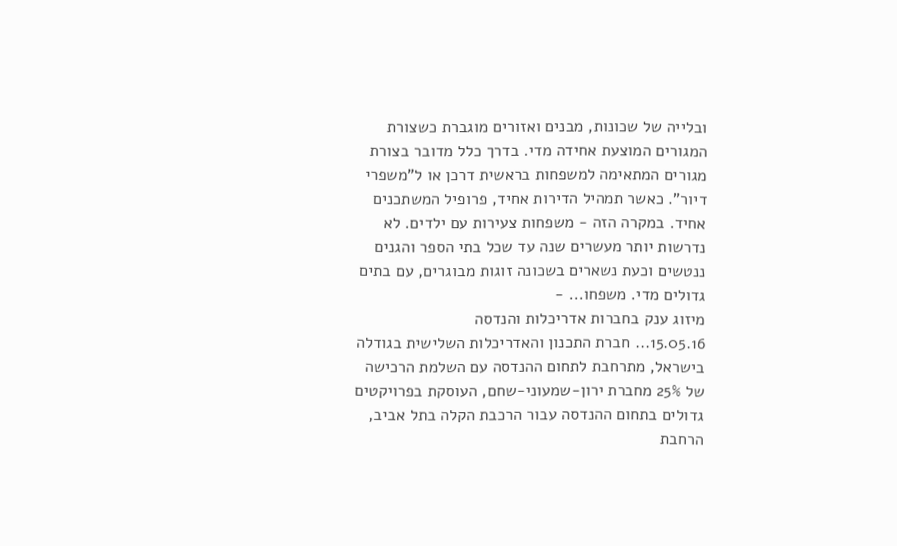ובלייה של שכונות, מבנים ואזורים מוגברת כשצורת המגורים המוצעת אחידה מדי. בדרך כלל מדובר בצורת מגורים המתאימה למשפחות בראשית דרכן או ל"משפרי דיור". כאשר תמהיל הדירות אחיד, פרופיל המשתכנים אחיד. במקרה הזה - משפחות צעירות עם ילדים. לא נדרשות יותר מעשרים שנה עד שכל בתי הספר והגנים ננטשים וכעת נשארים בשכונה זוגות מבוגרים, עם בתים גדולים מדי. משפחו... -
מיזוג ענק בחברות אדריכלות והנדסה
15.05.16... חברת התכנון והאדריכלות השלישית בגודלה בישראל, מתרחבת לתחום ההנדסה עם השלמת הרכישה של 25% מחברת ירון-שמעוני-שחם, העוסקת בפרויקטים גדולים בתחום ההנדסה עבור הרכבת הקלה בתל אביב, הרחבת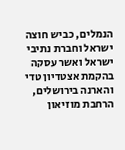הנמלים, כביש חוצה ישראל וחברת נתיבי ישראל ואשר עסקה בהקמת אצטדיון טדי והארנה בירושלים, הרחבת מוזיאון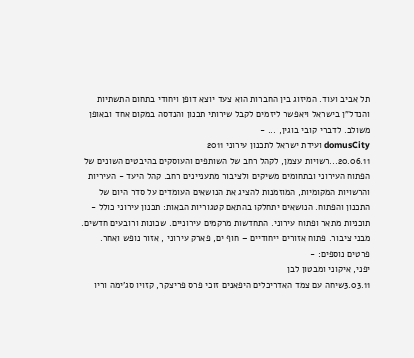תל אביב ועוד. המיזוג בין החברות הוא צעד יוצא דופן ויחודי בתחום התשתיות והנדל"ן בישראל ויאפשר ליזמים לקבל שירותי תכנון והנדסה במקום אחד ובאופן משולב. לדברי קובי בוגין, ... -
domusCity ועידת ישראל לתכנון עירוני 2011
20.06.11...רשויות עצמן, לקהל רחב של השותפים והעוסקים בהיבטים השונים של הפתוח העירוני ובתחומים משיקים ולציבור מתעניינים רחב. קהל היעד - העיריות והרשויות המקומיות, המוזמנות להציג את הנושאים העומדים על סדר היום של התכנון והפתוח. הנושאים יתחלקו בהתאם קטגוריות הבאות: תכנון עירוני כולל - תוכניות מתאר ופתוח עירוני. התחדשות מרקמים עירוניים. שכונות ורובעים חדשים. מבני ציבור. פתוח אזורים ייחודיים – חוף ים, פארק עירוני , אזור נופש ואחר. פרטים נוספים: -
יפני, איקוני ומבטון לבן
3.03.11שיחה עם צמד האדריכלים היפאנים זוכי פרס פריצקר, קזויו סג'ימה וריו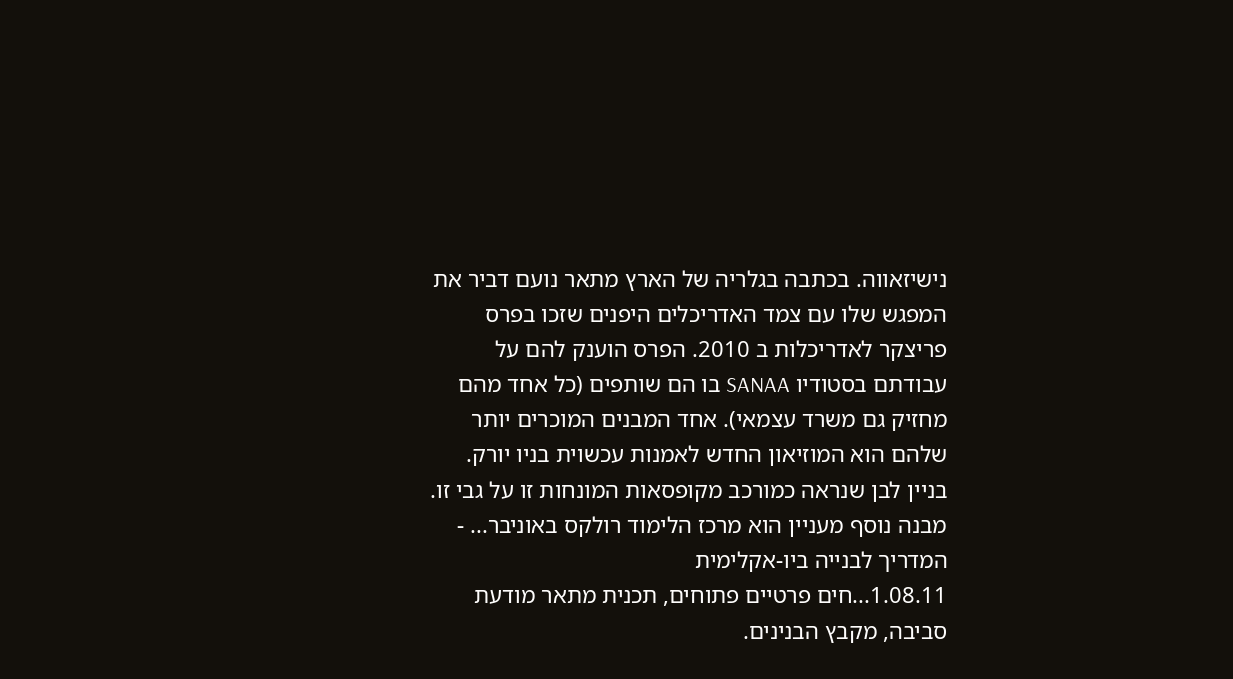נישיזאווה. בכתבה בגלריה של הארץ מתאר נועם דביר את המפגש שלו עם צמד האדריכלים היפנים שזכו בפרס פריצקר לאדריכלות ב 2010. הפרס הוענק להם על עבודתם בסטודיו SANAA בו הם שותפים (כל אחד מהם מחזיק גם משרד עצמאי). אחד המבנים המוכרים יותר שלהם הוא המוזיאון החדש לאמנות עכשוית בניו יורק. בניין לבן שנראה כמורכב מקופסאות המונחות זו על גבי זו. מבנה נוסף מעניין הוא מרכז הלימוד רולקס באוניבר... -
המדריך לבנייה ביו-אקלימית
1.08.11...חים פרטיים פתוחים, תכנית מתאר מודעת סביבה, מקבץ הבנינים.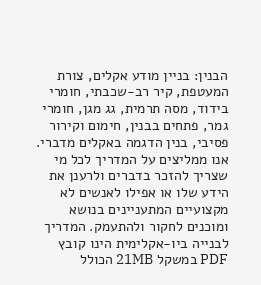הבנין: בניין מודע אקלים, צורת המעטפת, קיר רב-שכבתי, חומרי בידוד, מסה תרמית, גג מגן, חומרי גמר, פתחים בבנין, חימום וקירור פסיבי, בנין הדגמה באקלים מדברי. אנו ממליצים על המדריך לכל מי שצריך להזכר בדברים ולרענן את הידע שלו או אפילו לאנשים לא מקצועיים המתעניינים בנושא ומוכנים לחקור ולהתעמק. המדריך לבנייה ביו-אקלימית הינו קובץ PDF במשקל 21MB הכולל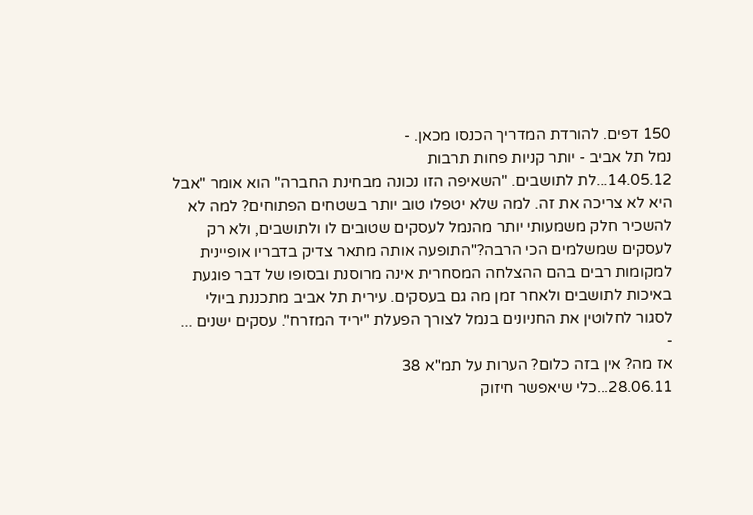150 דפים. להורדת המדריך הכנסו מכאן. -
נמל תל אביב - יותר קניות פחות תרבות
14.05.12...לת לתושבים. "השאיפה הזו נכונה מבחינת החברה" הוא אומר "אבל היא לא צריכה את זה. למה שלא יטפלו טוב יותר בשטחים הפתוחים? למה לא להשכיר חלק משמעותי יותר מהנמל לעסקים שטובים לו ולתושבים, ולא רק לעסקים שמשלמים הכי הרבה?"התופעה אותה מתאר צדיק בדבריו אופיינית למקומות רבים בהם ההצלחה המסחרית אינה מרוסנת ובסופו של דבר פוגעת באיכות לתושבים ולאחר זמן מה גם בעסקים. עירית תל אביב מתכננת ביולי לסגור לחלוטין את החניונים בנמל לצורך הפעלת "יריד המזרח". עסקים ישנים ... -
אז מה? אין בזה כלום? הערות על תמ"א 38
28.06.11...כלי שיאפשר חיזוק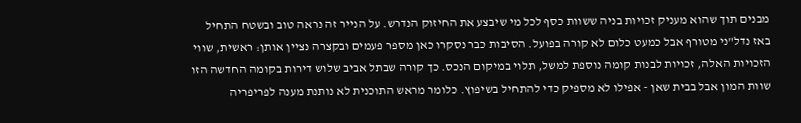מבנים תוך שהוא מעניק זכויות בניה ששוות כסף לכל מי שיבצע את החיזוק הנדרש. על הנייר זה נראה טוב ובשטח התחיל באז נדל"ני מטורף אבל כמעט כלום לא קורה בפועל. הסיבות כבר נסקרו כאן מספר פעמים ובקצרה נציין אותן: ראשית, שווי הזכויות האלה, זכויות לבנות קומה נוספת למשל, תלוי במיקום הנכס. כך קורה שבתל אביב שלוש דירות בקומה החדשה הזו שוות המון אבל בבית שאן - אפילו לא מספיק כדי להתחיל בשיפוץ. כלומר מראש התוכנית לא נותנת מענה לפריפריה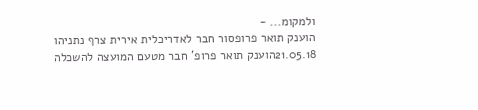ולמקומ... -
הוענק תואר פרופסור חבר לאדריכלית אירית צרף נתניהו
21.05.18הוענק תואר פרופ' חבר מטעם המועצה להשכלה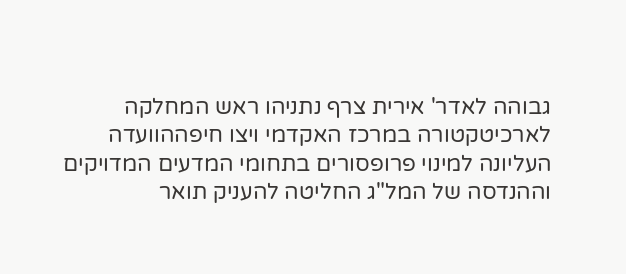גבוהה לאדר' אירית צרף נתניהו ראש המחלקה לארכיטקטורה במרכז האקדמי ויצו חיפההוועדה העליונה למינוי פרופסורים בתחומי המדעים המדויקים וההנדסה של המל"ג החליטה להעניק תואר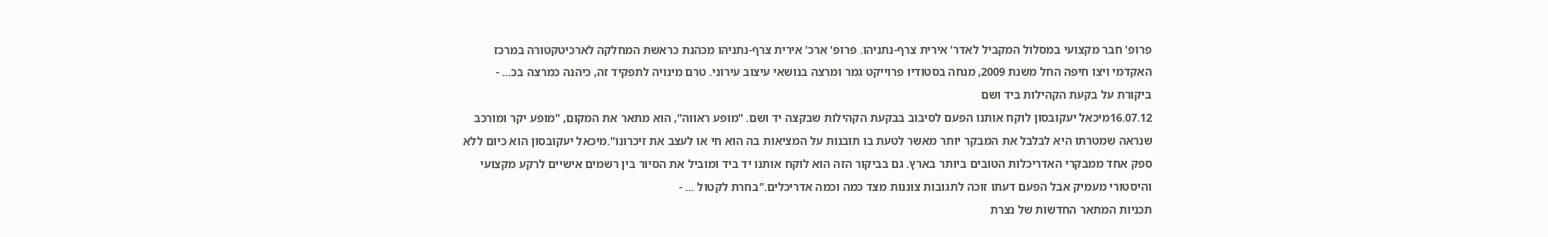פרופ' חבר מקצועי במסלול המקביל לאדר' אירית צרף-נתניהו. פרופ' ארכ' אירית צרף-נתניהו מכהנת כראשת המחלקה לארכיטקטורה במרכז האקדמי ויצו חיפה החל משנת 2009, מנחה בסטודיו פרוייקט גמר ומרצה בנושאי עיצוב עירוני. טרם מינויה לתפקיד זה, כיהנה כמרצה בכ... -
ביקורת על בקעת הקהילות ביד ושם
16.07.12מיכאל יעקובסון לוקח אותנו הפעם לסיבוב בבקעת הקהילות שבקצה יד ושם. "מופע ראווה", הוא מתאר את המקום, "מופע יקר ומורכב שנראה שמטרתו היא לבלבל את המבקר יותר מאשר לטעת בו תובנות על המציאות בה הוא חי או לעצב את זיכרונו".מיכאל יעקובסון הוא כיום ללא ספק אחד ממבקרי האדריכלות הטובים ביותר בארץ. גם בביקור הזה הוא לוקח אותנו יד ביד ומוביל את הסיור בין רשמים אישיים לרקע מקצועי והיסטורי מעמיק אבל הפעם דעתו זוכה לתגובות צוננות מצד כמה וכמה אדריכלים."בחרת לקטול ... -
תכניות המתאר החדשות של נצרת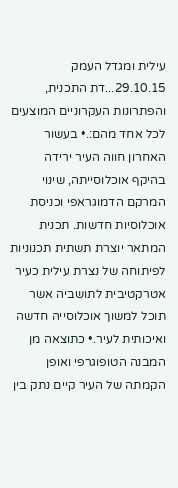עילית ומגדל העמק
29.10.15...דת התכנית, והפתרונות העקרוניים המוצעים לכל אחד מהם:.• בעשור האחרון חווה העיר ירידה בהיקף אוכלוסייתה, שינוי המרקם הדמוגראפי וכניסת אוכלוסיות חדשות. תכנית המתאר יוצרת תשתית תכנוניות לפיתוחה של נצרת עילית כעיר אטרקטיבית לתושביה אשר תוכל למשוך אוכלוסייה חדשה ואיכותית לעיר.• כתוצאה מן המבנה הטופוגרפי ואופן הקמתה של העיר קיים נתק בין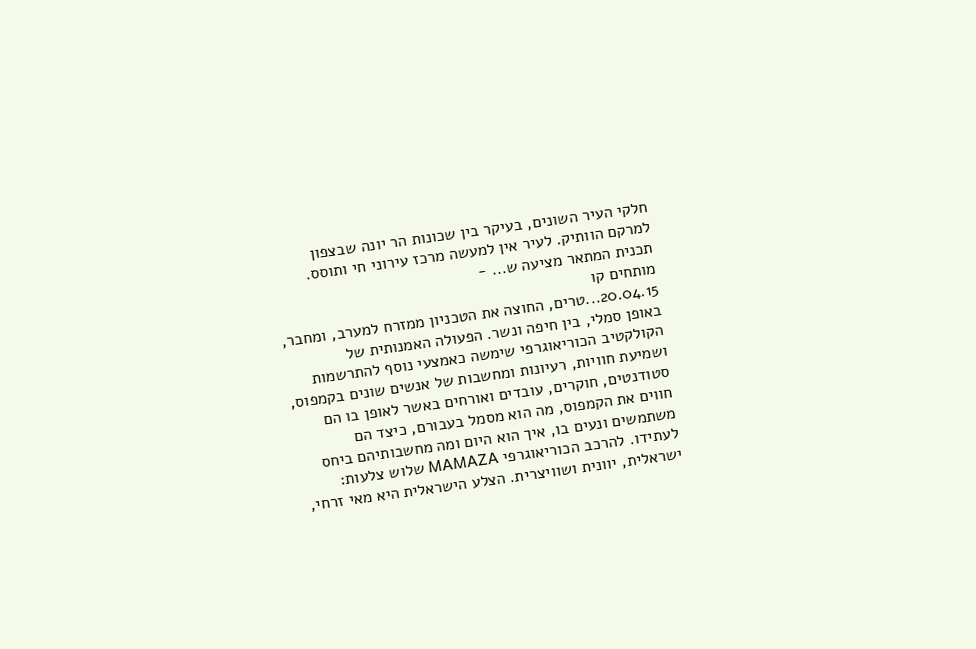חלקי העיר השונים, בעיקר בין שכונות הר יונה שבצפון למרקם הוותיק. לעיר אין למעשה מרכז עירוני חי ותוסס. תכנית המתאר מציעה ש... -
מותחים קו
20.04.15...טרים, החוצה את הטכניון ממזרח למערב, ומחבר, באופן סמלי, בין חיפה ונשר. הפעולה האמנותית של הקולקטיב הכוריאוגרפי שימשה כאמצעי נוסף להתרשמות ושמיעת חוויות, רעיונות ומחשבות של אנשים שונים בקמפוס, סטודנטים, חוקרים, עובדים ואורחים באשר לאופן בו הם חווים את הקמפוס, מה הוא מסמל בעבורם, כיצד הם משתמשים ונעים בו, איך הוא היום ומה מחשבותיהם ביחס לעתידו. להרכב הכוריאוגרפי MAMAZA שלוש צלעות: ישראלית, יוונית ושוויצרית. הצלע הישראלית היא מאי זרחי,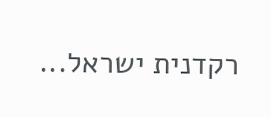רקדנית ישראל...